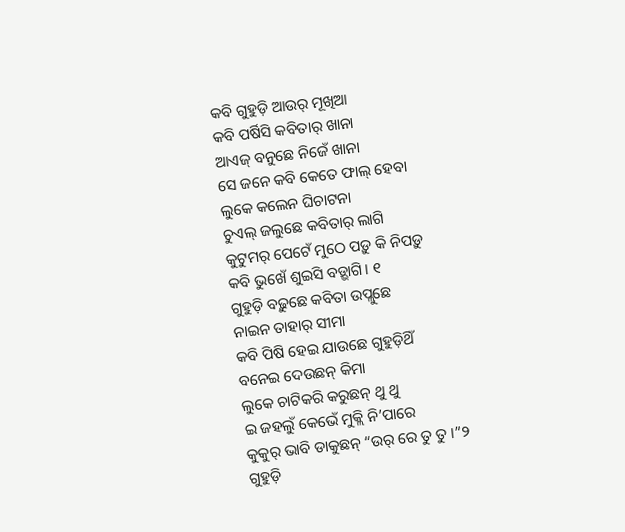କବି ଗୁହୁଡ଼ି ଆଉର୍ ମୂଖିଆ
କବି ପର୍ଷିସି କବିତାର୍ ଖାନା
ଆଏଜ୍ ବନୁଛେ ନିଜେଁ ଖାନା
ସେ ଜନେ କବି କେତେ ଫାଲ୍ ହେବା
ଲୁକେ କଲେନ ଘିଚାଟନା
ଚୁଏଲ୍ ଜଲୁଛେ କବିତାର୍ ଲାଗି
କୁଟୁମର୍ ପେଟେଁ ମୁଠେ ପଡ଼ୁ କି ନିପଡ଼ୁ
କବି ଭୁଖେଁ ଶୁଇସି ବଡ଼୍ଭାଗି। ୧
ଗୁହୁଡ଼ି ବଢ଼ୁଛେ କବିତା ଉପ୍ଲୁଛେ
ନାଇନ ତାହାର୍ ସୀମା
କବି ପିଷି ହେଇ ଯାଉଛେ ଗୁହୁଡ଼ିଥିଁ
ବନେଇ ଦେଉଛନ୍ କିମା
ଲୁକେ ଚାଟିକରି କରୁଛନ୍ ଥୁ ଥୁ
ଇ ଜହଲୁଁ କେଭେଁ ମୁକ୍ଲି ନି’ପାରେ
କୁକୁର୍ ଭାବି ଡାକୁଛନ୍ “ଉର୍ ରେ ତୁ ତୁ ।”୨
ଗୁହୁଡ଼ି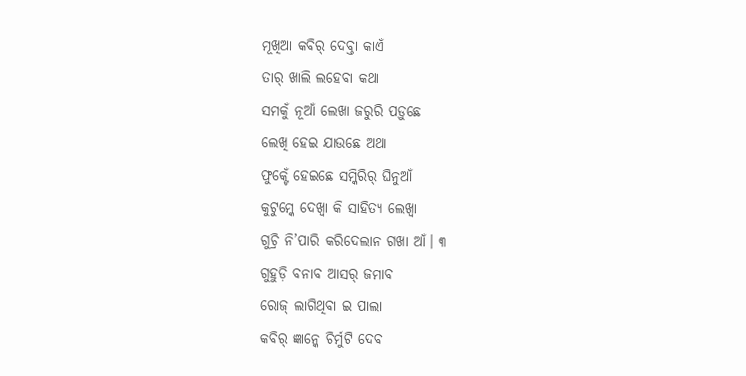ମୂଖିଆ କବିର୍ ଦେବ୍ତା କାଏଁ
ତାର୍ ଖାଲି ଲହେବା କଥା
ସମକୁଁ ନୂଆଁ ଲେଖା ଜରୁରି ପଡ଼ୁଛେ
ଲେଖି ହେଇ ଯାଉଛେ ଅଥା
ଫୁକ୍ଟେଁ ହେଇଛେ ସମ୍କିରିର୍ ଘିନୁଆଁ
କୁଟୁମ୍କେ ଦେଖ୍ବା କି ସାହିତ୍ଯ ଲେଖ୍ବା
ଗୁଚ୍ରି ନି’ପାରି କରିଦେଲାନ ଗଖା ଆଁ। ୩
ଗୁହୁଡ଼ି ବନାବ ଆସର୍ ଜମାବ
ରୋଜ୍ ଲାଗିଥିବା ଇ ପାଲା
କବିର୍ ଜ୍ଞାନ୍କେ ଚିର୍ମୁଟି ଦେବ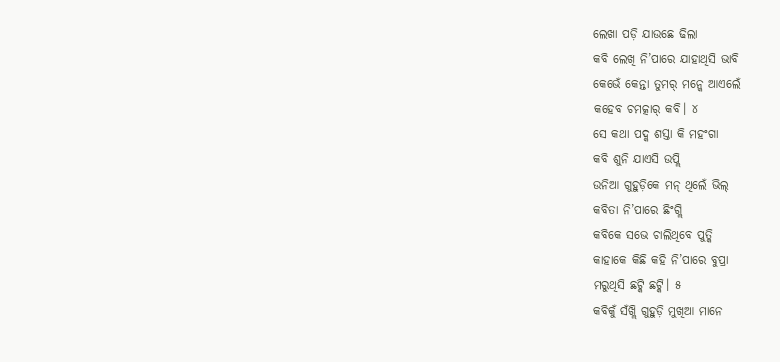ଲେଖା ପଡ଼ି ଯାଉଛେ ଢିଲା
କବି ଲେଖି ନି’ପାରେ ଯାହାଥିସି ଭାବି
କେଭେଁ କେନ୍ତା ତୁମର୍ ମନ୍କେ ଆଏଲେଁ
କହେବ ଚମତ୍କାର୍ କବି। ୪
ସେ କଥା ପଦ୍କ ଶସ୍ତା କି ମହଂଗା
କବି ଶୁନି ଯାଏସି ଉପ୍ଲି
ଉନିଆ ଗୁହୁଡ଼ିକେ ମନ୍ ଥିଲେଁ ଭିଲ୍
କବିତା ନି’ପାରେ ଛିଂଗ୍ଲି
କବିକେ ସଭେ ଚାଲିଥିବେ ପୁତ୍କି
କାହାକେ କିଛି କହି ନି’ପାରେ ବୁପ୍ରା
ମରୁଥିସି ଛଟ୍କି ଛଟ୍କି। ୫
କବିକୁଁ ସଁଖ୍ଲି ଗୁହୁଡ଼ି ମୁଖିଆ ମାନେ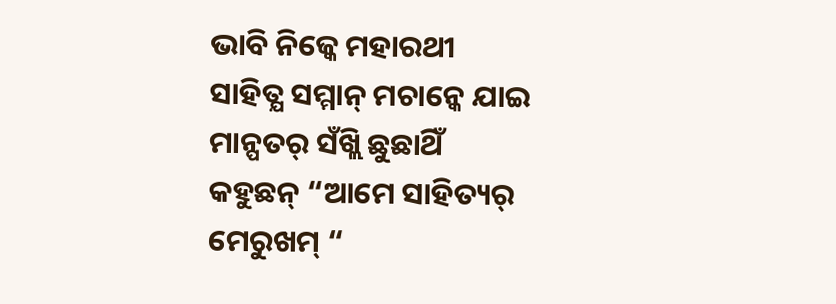ଭାବି ନିଜ୍କେ ମହାରଥୀ
ସାହିତ୍ଯ ସମ୍ମାନ୍ ମଚାନ୍କେ ଯାଇ
ମାନ୍ପତର୍ ସଁଖ୍ଲି ଛୁଛାଥିଁ
କହୁଛନ୍ “ଆମେ ସାହିତ୍ୟର୍ ମେରୁଖମ୍ “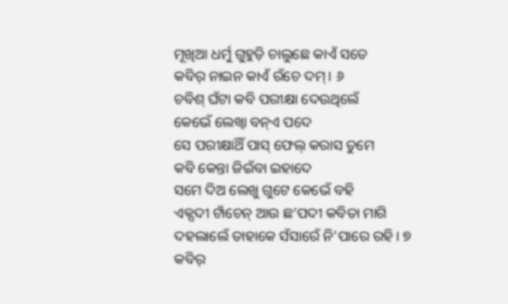ମୂଖିଆ ଧର୍ମୁ ଗୁହୁଡ଼ି ଚାଲୁଛେ କାଏଁ ସତେ
କବିର୍ ନାଇନ କାଏଁ ରଁଚେ ଦମ୍ । ୬
ଚବିଶ୍ ଘଁଟା କବି ପରୀକ୍ଷା ଦେଉଥିଲେଁ
କେଭେଁ ଲେଖ୍ବା ବନ୍ଏ ପଦେ
ସେ ପରୀକ୍ଷାଥିଁ ପାସ୍ ଫେଲ୍ କରାସ ତୁମେ
କବି କେନ୍ତା ଜିଇଁବା ଇହାଦେ
ସମେ ଦିଅ ଲେଖୁ ଗୁଟେ କେଭେଁ ବହି
ଏକ୍ପଦୀ ଟାଁଚେନ୍ ଆଉ ଛ’ପଦୀ କବିତା ମାଗି
ଦହଲାଲେଁ ତାହାକେ ସଁସାରେଁ ନି’ପାରେ ରହି। ୭
କବିର୍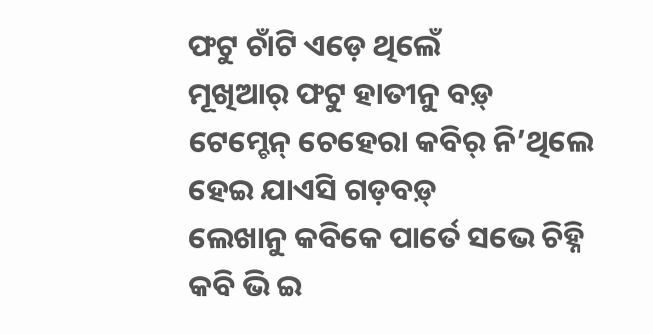ଫଟୁ ଚାଁଟି ଏଡ଼େ ଥିଲେଁ
ମୂଖିଆର୍ ଫଟୁ ହାତୀନୁ ବଡ଼୍
ଟେମ୍ଚେନ୍ ଚେହେରା କବିର୍ ନି’ଥିଲେ
ହେଇ ଯାଏସି ଗଡ଼ବଡ଼୍
ଲେଖାନୁ କବିକେ ପାର୍ତେ ସଭେ ଚିହ୍ନି
କବି ଭି ଇ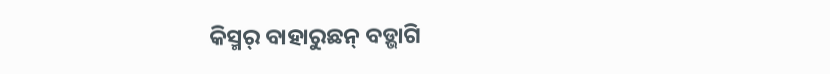କିସ୍ମର୍ ବାହାରୁଛନ୍ ବଡ଼୍ଭାଗି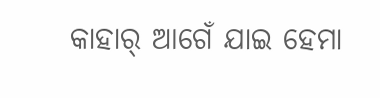କାହାର୍ ଆଗେଁ ଯାଇ ହେମା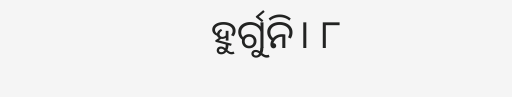ହୁର୍ଗୁନି। ୮